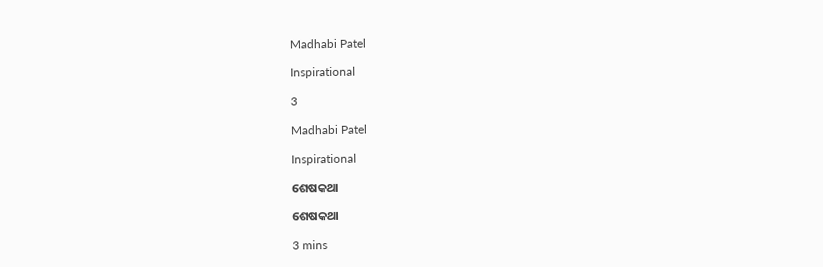Madhabi Patel

Inspirational

3

Madhabi Patel

Inspirational

ଶେଷକଥା

ଶେଷକଥା

3 mins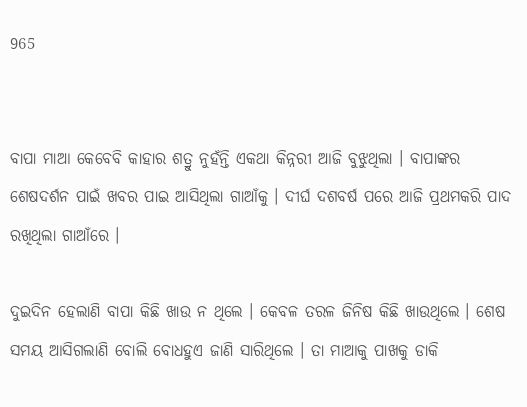965


ବାପା ମାଆ କେବେବି କାହାର ଶତ୍ରୁ ନୁହଁନ୍ତି ଏକଥା କିନ୍ନରୀ ଆଜି ବୁଝୁଥିଲା । ବାପାଙ୍କର ଶେଷଦର୍ଶନ ପାଇଁ ଖବର ପାଇ ଆସିଥିଲା ଗାଆଁକୁ । ଦୀର୍ଘ ଦଶବର୍ଷ ପରେ ଆଜି ପ୍ରଥମକରି ପାଦ ରଖିଥିଲା ଗାଆଁରେ ।

ଦୁଇଦିନ ହେଲାଣି ବାପା କିଛି ଖାଉ ନ ଥିଲେ । କେବଳ ତରଳ ଜିନିଷ କିଛି ଖାଉଥିଲେ । ଶେଷ ସମୟ ଆସିଗଲାଣି ବୋଲି ବୋଧହୁଏ ଜାଣି ସାରିଥିଲେ । ତା ମାଆକୁ ପାଖକୁ ଡାକି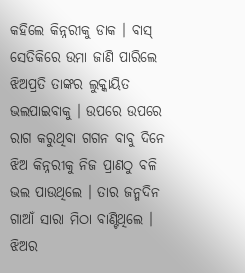କହିଲେ କିନ୍ନରୀକୁ ଡାକ । ବାସ୍ ସେତିକିରେ ଉମା ଜାଣି ପାରିଲେ ଝିଅପ୍ରତି ତାଙ୍କର ଲୁକ୍କାୟିତ ଭଲପାଇବାକୁ । ଉପରେ ଉପରେ ରାଗ କରୁଥିବା ଗଗନ ବାବୁ ଦିନେ ଝିଅ କିନ୍ନରୀକୁ ନିଜ ପ୍ରାଣଠୁ ବଳି ଭଲ ପାଉଥିଲେ । ତାର ଜନ୍ମଦିନ ଗାଆଁ ସାରା ମିଠା ବାଣ୍ଟିଥିଲେ । ଝିଅର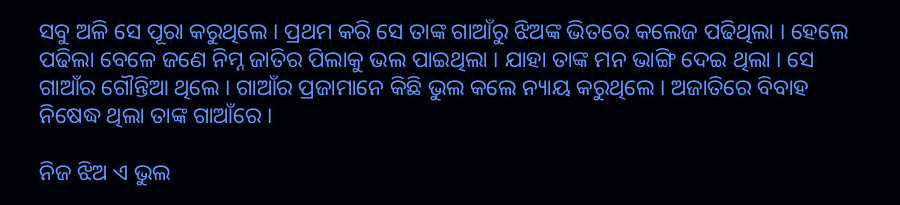ସବୁ ଅଳି ସେ ପୂରା କରୁଥିଲେ । ପ୍ରଥମ କରି ସେ ତାଙ୍କ ଗାଆଁରୁ ଝିଅଙ୍କ ଭିତରେ କଲେଜ ପଢିଥିଲା । ହେଲେ ପଢିଲା ବେଳେ ଜଣେ ନିମ୍ନ ଜାତିର ପିଲାକୁ ଭଲ ପାଇଥିଲା । ଯାହା ତାଙ୍କ ମନ ଭାଙ୍ଗି ଦେଇ ଥିଲା । ସେ ଗାଆଁର ଗୌନ୍ତିଆ ଥିଲେ । ଗାଆଁର ପ୍ରଜାମାନେ କିଛି ଭୁଲ କଲେ ନ୍ୟାୟ କରୁଥିଲେ । ଅଜାତିରେ ବିବାହ ନିଷେଦ୍ଧ ଥିଲା ତାଙ୍କ ଗାଆଁରେ ।

ନିଜ ଝିଅ ଏ ଭୁଲ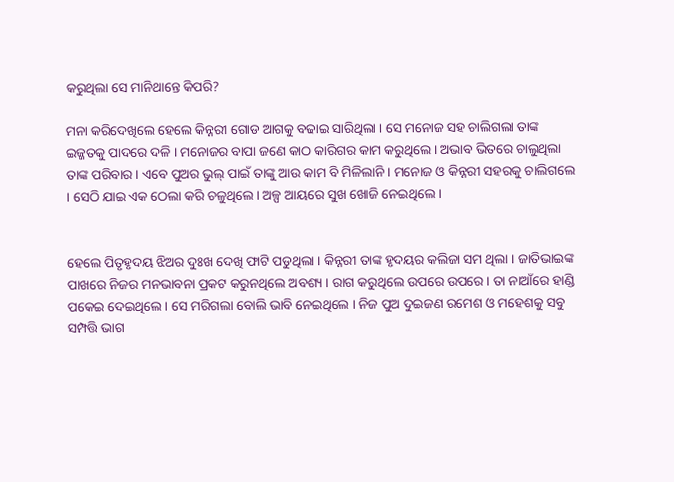କରୁଥିଲା ସେ ମାନିଥାନ୍ତେ କିପରି?

ମନା କରିଦେଖିଲେ ହେଲେ କିନ୍ନରୀ ଗୋଡ ଆଗକୁ ବଢାଇ ସାରିଥିଲା । ସେ ମନୋଜ ସହ ଚାଲିଗଲା ତାଙ୍କ ଇଜ୍ଜତକୁ ପାଦରେ ଦଳି । ମନୋଜର ବାପା ଜଣେ କାଠ କାରିଗର କାମ କରୁଥିଲେ । ଅଭାବ ଭିତରେ ଚାଲୁଥିଲା ତାଙ୍କ ପରିବାର । ଏବେ ପୁଅର ଭୁଲ୍ ପାଇଁ ତାଙ୍କୁ ଆଉ କାମ ବି ମିଳିଲାନି । ମନୋଜ ଓ କିନ୍ନରୀ ସହରକୁ ଚାଲିଗଲେ । ସେଠି ଯାଇ ଏକ ଠେଲା କରି ଚଳୁଥିଲେ । ଅଳ୍ପ ଆୟରେ ସୁଖ ଖୋଜି ନେଇଥିଲେ ।


ହେଲେ ପିତୃହୃଦୟ ଝିଅର ଦୁଃଖ ଦେଖି ଫାଟି ପଡୁଥିଲା । କିନ୍ନରୀ ତାଙ୍କ ହୃଦୟର କଲିଜା ସମ ଥିଲା । ଜାତିଭାଇଙ୍କ ପାଖରେ ନିଜର ମନଭାବନା ପ୍ରକଟ କରୁନଥିଲେ ଅବଶ୍ୟ । ରାଗ କରୁଥିଲେ ଉପରେ ଉପରେ । ତା ନାଆଁରେ ହାଣ୍ଡି ପକେଇ ଦେଇଥିଲେ । ସେ ମରିଗଲା ବୋଲି ଭାବି ନେଇଥିଲେ । ନିଜ ପୁଅ ଦୁଇଜଣ ରମେଶ ଓ ମହେଶକୁ ସବୁ ସମ୍ପତ୍ତି ଭାଗ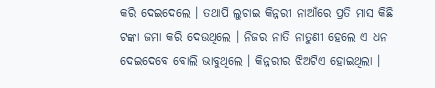କରି ଦେଇଦେଲେ । ତଥାପି ଲୁଚାଇ କିନ୍ନରୀ ନାଆଁରେ ପ୍ରତି ମାସ କିଛି ଟଙ୍କା ଜମା କରି ଦେଉଥିଲେ । ନିଜର ନାତି ନାତୁଣୀ ହେଲେ ଏ ଧନ ଦେଇଦେବେ ବୋଲି ଭାବୁଥିଲେ । କିନ୍ନରୀର ଝିଅଟିଏ ହୋଇଥିଲା ।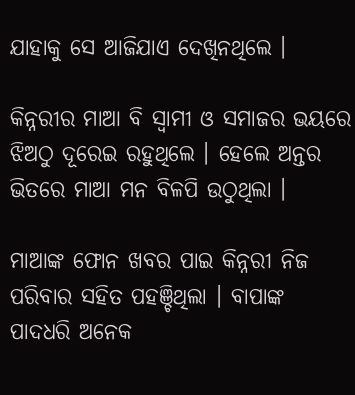ଯାହାକୁ ସେ ଆଜିଯାଏ ଦେଖିନଥିଲେ ।

କିନ୍ନରୀର ମାଆ ବି ସ୍ୱାମୀ ଓ ସମାଜର ଭୟରେ ଝିଅଠୁ ଦୂରେଇ ରହୁଥିଲେ । ହେଲେ ଅନ୍ତର ଭିତରେ ମାଆ ମନ ବିଳପି ଉଠୁଥିଲା ।

ମାଆଙ୍କ ଫୋନ ଖବର ପାଇ କିନ୍ନରୀ ନିଜ ପରିବାର ସହିତ ପହଞ୍ଚିଥିଲା । ବାପାଙ୍କ ପାଦଧରି ଅନେକ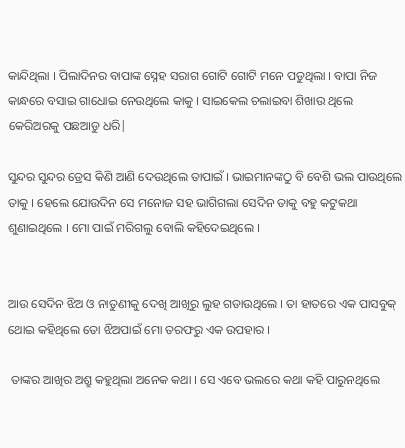କାନ୍ଦିଥିଲା । ପିଲାଦିନର ବାପାଙ୍କ ସ୍ନେହ ସରାଗ ଗୋଟି ଗୋଟି ମନେ ପଡୁଥିଲା । ବାପା ନିଜ କାନ୍ଧରେ ବସାଇ ଗାଧୋଇ ନେଉଥିଲେ କାକୁ । ସାଇକେଲ ଚଲାଇବା ଶିଖାଉ ଥିଲେ କେରିଅରକୁ ପଛଆଡୁ ଧରି|

ସୁନ୍ଦର ସୁନ୍ଦର ଡ୍ରେସ କିଣି ଆଣି ଦେଉଥିଲେ ତାପାଇଁ । ଭାଇମାନଙ୍କଠୁ ବି ବେଶି ଭଲ ପାଉଥିଲେ ତାକୁ । ହେଲେ ଯୋଉଦିନ ସେ ମନୋଜ ସହ ଭାଗିଗଲା ସେଦିନ ତାକୁ ବହୁ କଟୁକଥା ଶୁଣାଇଥିଲେ । ମୋ ପାଇଁ ମରିଗଲୁ ବୋଲି କହିଦେଇଥିଲେ ।


ଆଉ ସେଦିନ ଝିଅ ଓ ନାତୁଣୀକୁ ଦେଖି ଆଖିରୁ ଲୁହ ଗଡାଉଥିଲେ । ତା ହାତରେ ଏକ ପାସବୁକ୍ ଥୋଇ କହିଥିଲେ ତୋ ଝିଅପାଇଁ ମୋ ତରଫରୁ ଏକ ଉପହାର ।

 ତାଙ୍କର ଆଖିର ଅଶ୍ରୁ କହୁଥିଲା ଅନେକ କଥା । ସେ ଏବେ ଭଲରେ କଥା କହି ପାରୁନଥିଲେ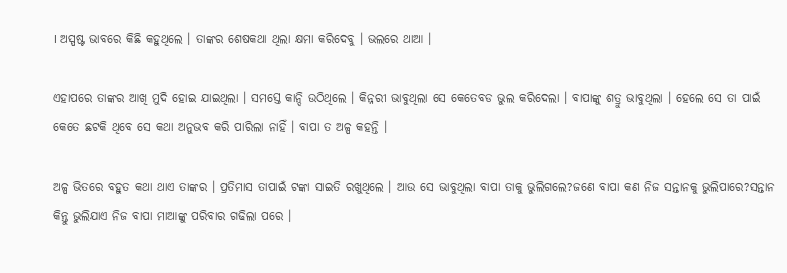। ଅସ୍ପଷ୍ଟ ଭାବରେ କିଛି କହୁଥିଲେ । ତାଙ୍କର ଶେଷକଥା ଥିଲା କ୍ଷମା କରିଦେବୁ । ଭଲରେ ଥାଆ ।

ଏହାପରେ ତାଙ୍କର ଆଖି ମୁଦି ହୋଇ ଯାଇଥିଲା । ସମସ୍ତେ କାନ୍ଦି ଉଠିଥିଲେ । କିନ୍ନରୀ ଭାବୁଥିଲା ସେ କେତେବଡ ଭୁଲ କରିଦେଲା । ବାପାଙ୍କୁ ଶତ୍ରୁ ଭାବୁଥିଲା । ହେଲେ ସେ ତା ପାଇଁ କେତେ ଛଟକି ଥିବେ ସେ କଥା ଅନୁଭବ କରି ପାରିଲା ନାହିଁ । ବାପା ତ ଅଳ୍ପ କହନ୍ତି ।

ଅଳ୍ପ ଭିତରେ ବହୁତ କଥା ଥାଏ ତାଙ୍କର । ପ୍ରତିମାସ ତାପାଇଁ ଟଙ୍କା ସାଇତି ରଖୁଥିଲେ । ଆଉ ସେ ଭାବୁଥିଲା ବାପା ତାକୁ ଭୁଲିଗଲେ?ଜଣେ ବାପା କଣ ନିଜ ସନ୍ତାନକୁ ଭୁଲିପାରେ?ସନ୍ତାନ କିନ୍ତୁ ଭୁଲିଯାଏ ନିଜ ବାପା ମାଆଙ୍କୁ ପରିବାର ଗଢିଲା ପରେ ।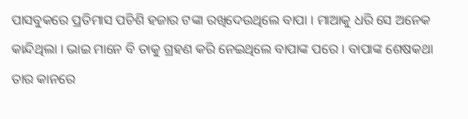ପାସବୁକରେ ପ୍ରତିମାସ ପଚିଶି ହଜାର ଟଙ୍କା ରଖିଦେଉଥିଲେ ବାପା । ମାଆକୁ ଧରି ସେ ଅନେକ କାନ୍ଦିଥିଲା । ଭାଇ ମାନେ ବି ତାକୁ ଗ୍ରହଣ କରି ନେଇଥିଲେ ବାପାଙ୍କ ପରେ । ବାପାଙ୍କ ଶେଷକଥା ତାର କାନରେ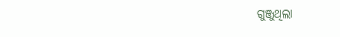ଗୁଞ୍ଜୁଥିଲା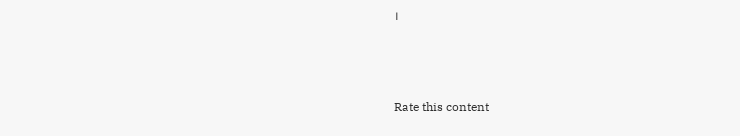।



Rate this content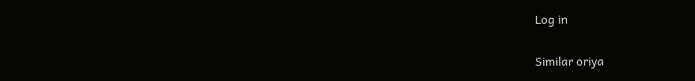Log in

Similar oriya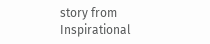story from Inspirational